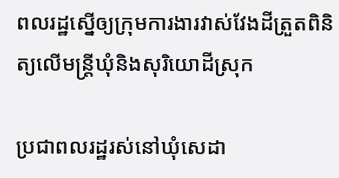ពលរដ្ឋស្នើឲ្យក្រុមការងារវាស់វែងដីត្រួតពិនិត្យលើមន្ត្រីឃុំនិងសុរិយោដីស្រុក

ប្រជាពលរដ្ឋរស់នៅឃុំសេដា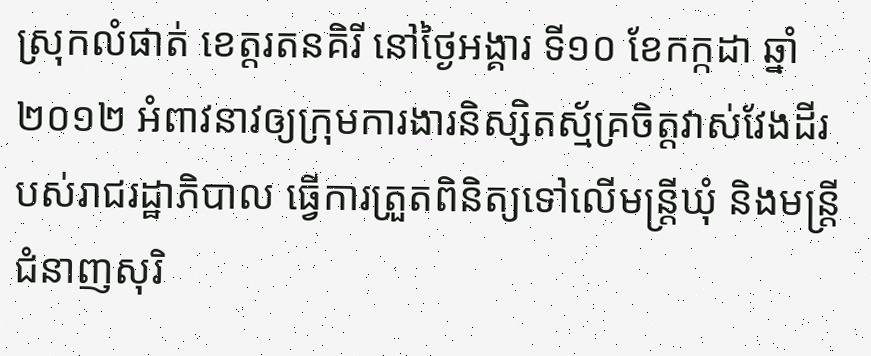ស្រុកលំផាត់ ខេត្តរតនគិរី នៅថ្ងៃអង្គារ ទី១០ ខែកក្កដា ឆ្នាំ២០១២ អំពាវនាវឲ្យក្រុមការងារនិស្សិតស្ម័គ្រចិត្តវាស់វែងដីរបស់រាជរដ្ឋាភិបាល ធ្វើការត្រួតពិនិត្យទៅលើមន្ត្រីឃុំ និងមន្ត្រីជំនាញសុរិ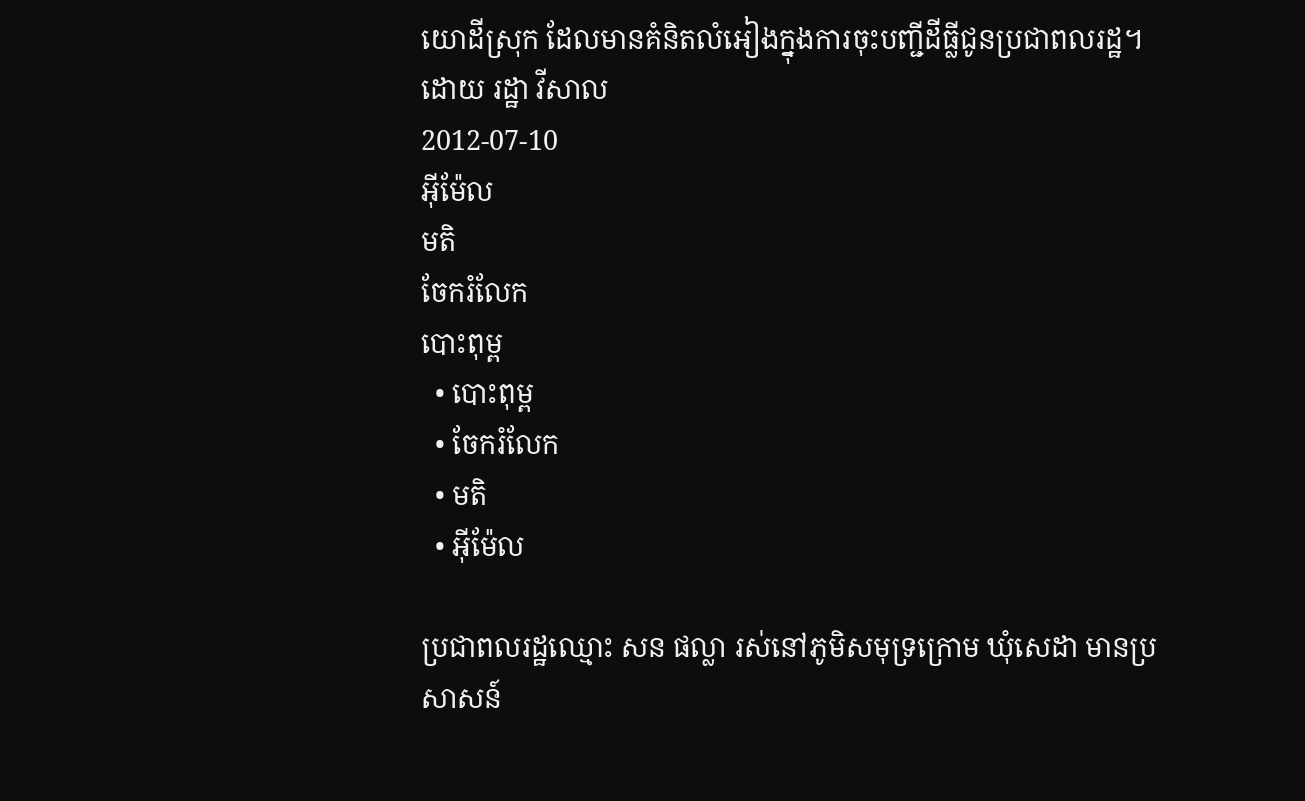យោដីស្រុក ដែលមានគំនិតលំអៀងក្នុងការចុះបញ្ជីដីធ្លីជូនប្រជាពលរដ្ឋ។
ដោយ រដ្ឋា វីសាល
2012-07-10
អ៊ីម៉ែល
មតិ
ចែករំលែក
បោះពុម្ព
  • បោះពុម្ព
  • ចែករំលែក
  • មតិ
  • អ៊ីម៉ែល

ប្រជាពលរដ្ឋឈ្មោះ សន ផល្លា រស់នៅភូមិសមុទ្រក្រោម ឃុំសេដា មានប្រសាសន៍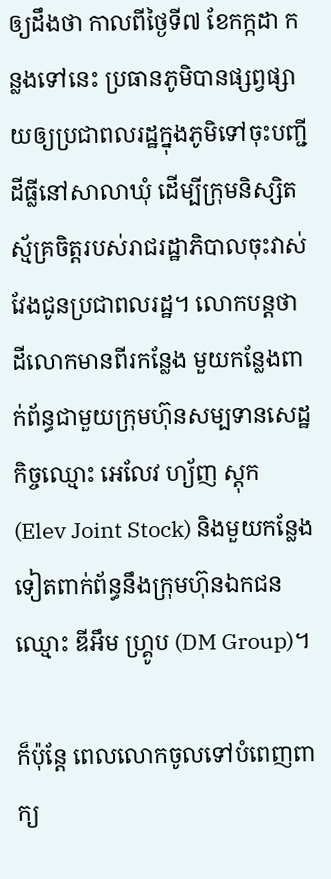ឲ្យដឹងថា កាលពីថ្ងៃទី៧ ខែកក្កដា កន្លងទៅនេះ ប្រធានភូមិបានផ្សព្វផ្សាយឲ្យប្រជាពលរដ្ឋក្នុងភូមិទៅចុះបញ្ជីដីធ្លីនៅសាលាឃុំ ដើម្បីក្រុមនិស្សិតស្ម័គ្រចិត្តរបស់រាជរដ្ឋាភិបាលចុះវាស់វែងជូនប្រជាពលរដ្ឋ។ លោកបន្តថា ដីលោកមានពីរកន្លែង មួយកន្លែងពាក់ព័ន្ធជាមួយក្រុមហ៊ុនសម្បទានសេដ្ឋកិច្ចឈ្មោះ អេលែវ ហ្យ័ញ ស្តុក (Elev Joint Stock) និងមួយកន្លែងទៀតពាក់ព័ន្ធនឹងក្រុមហ៊ុនឯកជនឈ្មោះ ឌីអឹម ហ្រ្គូប (DM Group)។

ក៏ប៉ុន្តែ ពេលលោកចូលទៅបំពេញពាក្យ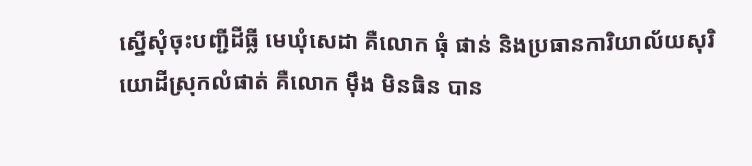ស្នើសុំចុះបញ្ជីដីធ្លី មេឃុំសេដា គឺលោក ធុំ ផាន់ និងប្រធានការិយាល័យសុរិយោដីស្រុកលំផាត់ គឺលោក ម៉ឹង មិនធិន បាន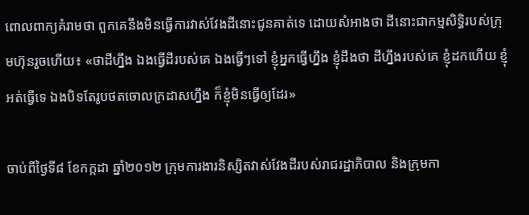ពោលពាក្យគំរាមថា ពួកគេនឹងមិនធ្វើការវាស់វែងដីនោះជូនគាត់ទេ ដោយសំអាងថា ដីនោះជាកម្មសិទ្ធិរបស់ក្រុមហ៊ុនរួចហើយ៖ «ថាដីហ្នឹង ឯងធ្វើដីរបស់គេ ឯងធ្វើៗទៅ ខ្ញុំអ្នកធ្វើហ្នឹង ខ្ញុំដឹងថា ដីហ្នឹងរបស់គេ ខ្ញុំដកហើយ ខ្ញុំអត់ធ្វើទេ ឯងបិទតែរូបថតចោលក្រដាសហ្នឹង ក៏ខ្ញុំមិនធ្វើឲ្យដែរ»

ចាប់ពីថ្ងៃទី៨ ខែកក្កដា ឆ្នាំ២០១២ ក្រុមការងារនិស្សិតវាស់វែងដីរបស់រាជរដ្ឋាភិបាល និងក្រុមកា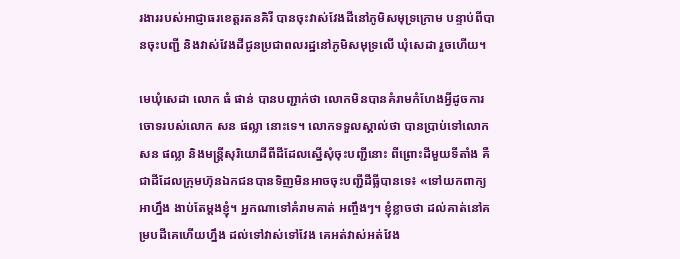រងាររបស់អាជ្ញាធរខេត្តរតនគិរី បានចុះវាស់វែងដីនៅភូមិសមុទ្រក្រោម បន្ទាប់ពីបានចុះបញ្ជី និងវាស់វែងដីជូនប្រជាពលរដ្ឋនៅភូមិសមុទ្រលើ ឃុំសេដា រួចហើយ។

មេឃុំសេដា លោក ធំ ផាន់ បានបញ្ជាក់ថា លោកមិនបានគំរាមកំហែងអ្វីដូចការចោទរបស់លោក សន ផល្លា នោះទេ។ លោកទទួលស្គាល់ថា បានប្រាប់ទៅលោក សន ផល្លា និងមន្ត្រីសុរិយោដីពីដីដែលស្នើសុំចុះបញ្ជីនោះ ពីព្រោះដីមួយទីតាំង គឺជាដីដែលក្រុមហ៊ុនឯកជនបានទិញមិនអាចចុះបញ្ជីដីធ្លីបានទេ៖ «ទៅយកពាក្យអាហ្នឹង ងាប់តែម្តងខ្ញុំ។ អ្នកណាទៅគំរាមគាត់ អញ្ចឹងៗ។ ខ្ញុំខ្លាចថា ដល់គាត់នៅគម្របដីគេហើយហ្នឹង ដល់ទៅវាស់ទៅវែង គេអត់វាស់អត់វែង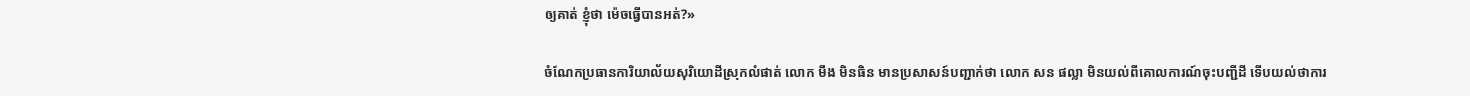ឲ្យគាត់ ខ្ញុំថា ម៉េចធ្វើបានអត់?»

ចំណែកប្រធានការិយាល័យសុរិយោដីស្រុកលំផាត់ លោក មឹង មិនធិន មានប្រសាសន៍បញ្ជាក់ថា លោក សន ផល្លា មិនយល់ពីគោលការណ៍ចុះបញ្ជីដី ទើបយល់ថាការ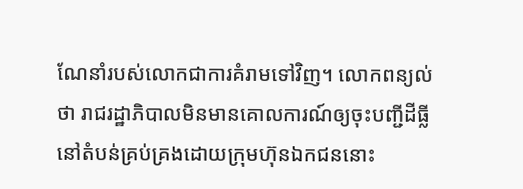ណែនាំរបស់លោកជាការគំរាមទៅវិញ។ លោកពន្យល់ថា រាជរដ្ឋាភិបាលមិនមានគោលការណ៍ឲ្យចុះបញ្ជីដីធ្លីនៅតំបន់គ្រប់គ្រងដោយក្រុមហ៊ុនឯកជននោះ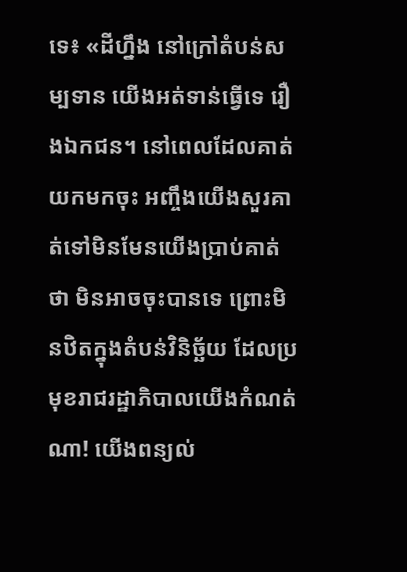ទេ៖ «ដីហ្នឹង នៅក្រៅតំបន់សម្បទាន យើងអត់ទាន់ធ្វើទេ រឿងឯកជន។ នៅពេលដែលគាត់យកមកចុះ អញ្ចឹងយើងសួរគាត់ទៅមិនមែនយើងប្រាប់គាត់ថា មិនអាចចុះបានទេ ព្រោះមិនឋិតក្នុងតំបន់វិនិច្ឆ័យ ដែលប្រមុខរាជរដ្ឋាភិបាលយើងកំណត់ណា! យើងពន្យល់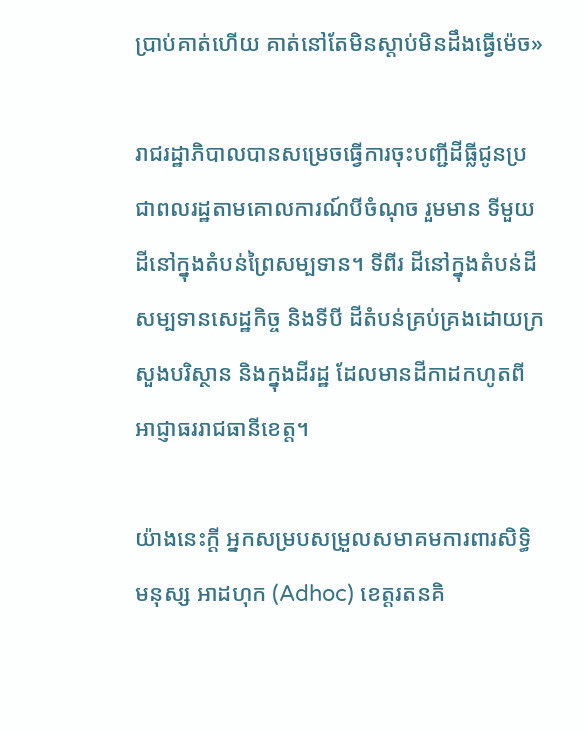ប្រាប់គាត់ហើយ គាត់នៅតែមិនស្តាប់មិនដឹងធ្វើម៉េច»

រាជរដ្ឋាភិបាលបានសម្រេចធ្វើការចុះបញ្ជីដីធ្លីជូនប្រជាពលរដ្ឋតាមគោលការណ៍បីចំណុច រួមមាន ទីមួយ ដីនៅក្នុងតំបន់ព្រៃសម្បទាន។ ទីពីរ ដីនៅក្នុងតំបន់ដីសម្បទានសេដ្ឋកិច្ច និងទីបី ដីតំបន់គ្រប់គ្រងដោយក្រសួងបរិស្ថាន និងក្នុងដីរដ្ឋ ដែលមានដីកាដកហូតពីអាជ្ញាធររាជធានីខេត្ត។

យ៉ាងនេះក្តី អ្នកសម្របសម្រួលសមាគមការពារសិទ្ធិមនុស្ស អាដហុក (Adhoc) ខេត្តរតនគិ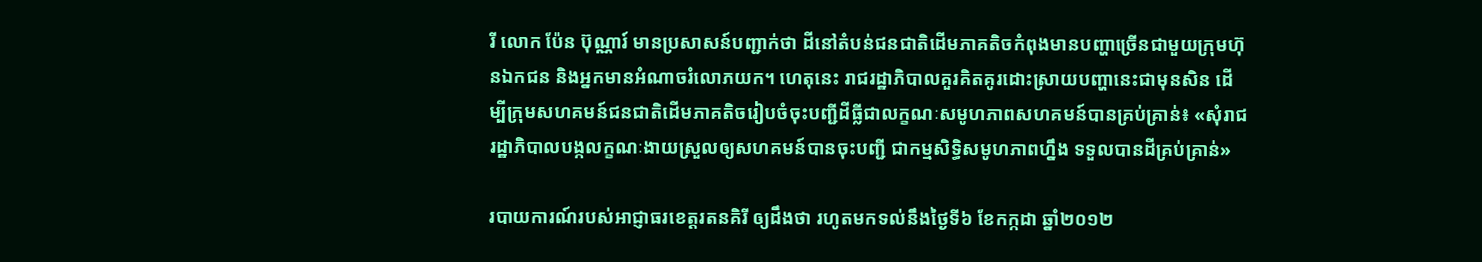រី លោក ប៉ែន ប៊ុណ្ណារ៍ មានប្រសាសន៍បញ្ជាក់ថា ដីនៅតំបន់ជនជាតិដើមភាគតិចកំពុងមានបញ្ហាច្រើនជាមួយក្រុមហ៊ុនឯកជន និងអ្នកមានអំណាចរំលោភយក។ ហេតុនេះ រាជរដ្ឋាភិបាលគួរគិតគូរដោះស្រាយបញ្ហានេះជាមុនសិន ដើម្បីក្រុមសហគមន៍ជនជាតិដើមភាគតិចរៀបចំចុះបញ្ជីដីធ្លីជាលក្ខណៈសមូហភាពសហគមន៍បានគ្រប់គ្រាន់៖ «សុំរាជរដ្ឋាភិបាលបង្កលក្ខណៈងាយស្រួលឲ្យសហគមន៍បានចុះបញ្ជី ជាកម្មសិទ្ធិសមូហភាពហ្នឹង ទទួលបានដីគ្រប់គ្រាន់»

របាយការណ៍របស់អាជ្ញាធរខេត្តរតនគិរី ឲ្យដឹងថា រហូតមកទល់នឹងថ្ងៃទី៦ ខែកក្កដា ឆ្នាំ២០១២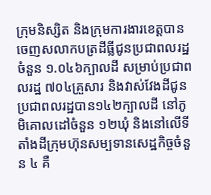ក្រុមនិស្សិត និងក្រុមការងារខេត្តបានចេញសលាកបត្រដីធ្លីជូនប្រជាពលរដ្ឋចំនួន ១.០៤៦ក្បាលដី សម្រាប់ប្រជាពលរដ្ឋ ៧០៤គ្រួសារ និងវាស់វែងដីជូនប្រជាពលរដ្ឋបាន១៤២ក្បាលដី នៅភូមិគោលដៅចំនួន ១២ឃុំ និងនៅលើទីតាំងដីក្រុមហ៊ុនសម្បទានសេដ្ឋកិច្ចចំនួន ៤ គឺ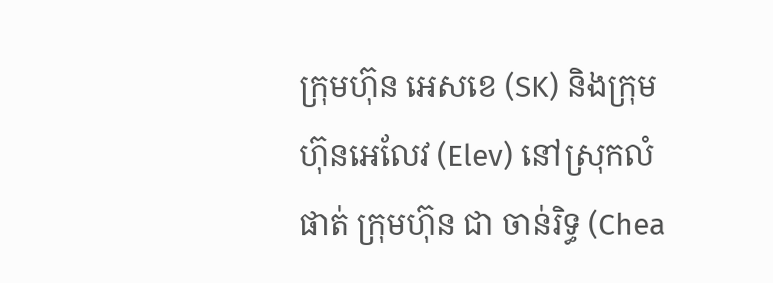ក្រុមហ៊ុន អេសខេ (SK) និងក្រុមហ៊ុនអេលែវ (Elev) នៅស្រុកលំផាត់ ក្រុមហ៊ុន ជា ចាន់រិទ្ធ (Chea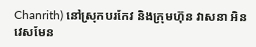Chanrith) នៅស្រុកបរកែវ និងក្រុមហ៊ុន វាសនា អិនវេសមែន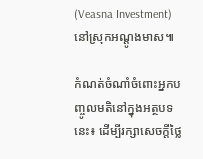(Veasna Investment) នៅស្រុកអណ្ដូងមាស៕

កំណត់ចំណាំចំពោះអ្នកបញ្ចូលមតិនៅក្នុងអត្ថបទនេះ៖ ដើម្បីរក្សាសេចក្ដីថ្លៃ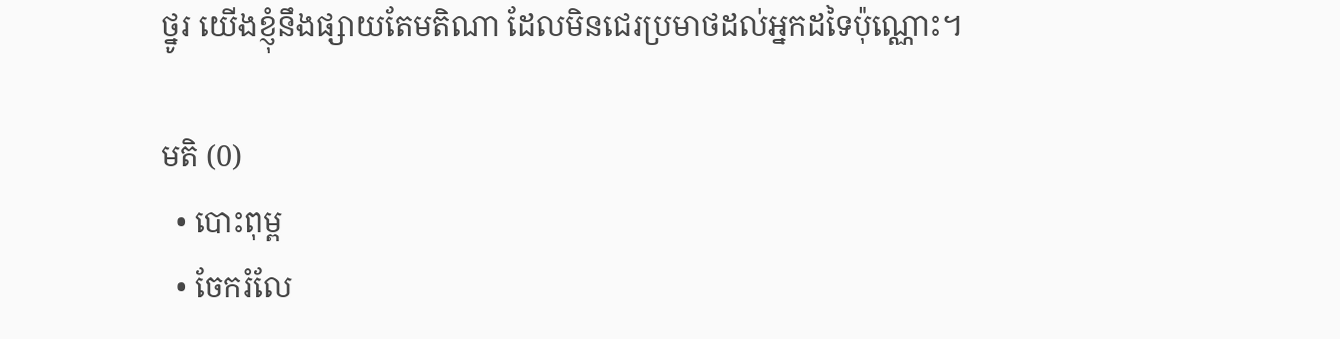ថ្នូរ យើងខ្ញុំនឹងផ្សាយតែមតិណា ដែលមិនជេរប្រមាថដល់អ្នកដទៃប៉ុណ្ណោះ។

មតិ (0)
  • បោះពុម្ព
  • ចែករំលែ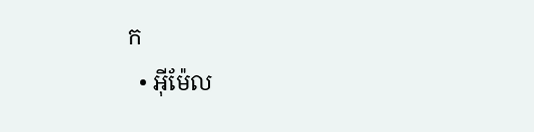ក
  • អ៊ីម៉ែល